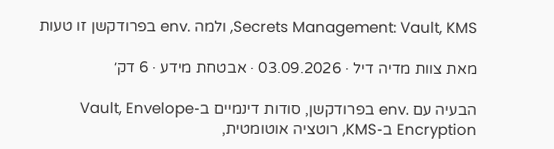Secrets Management: Vault, KMS, ולמה .env בפרודקשן זו טעות

מאת צוות מדיה דיל · 03.09.2026 · אבטחת מידע · 6 דק׳

הבעיה עם .env בפרודקשן, סודות דינמיים ב-Vault, Envelope Encryption ב-KMS, רוטציה אוטומטית,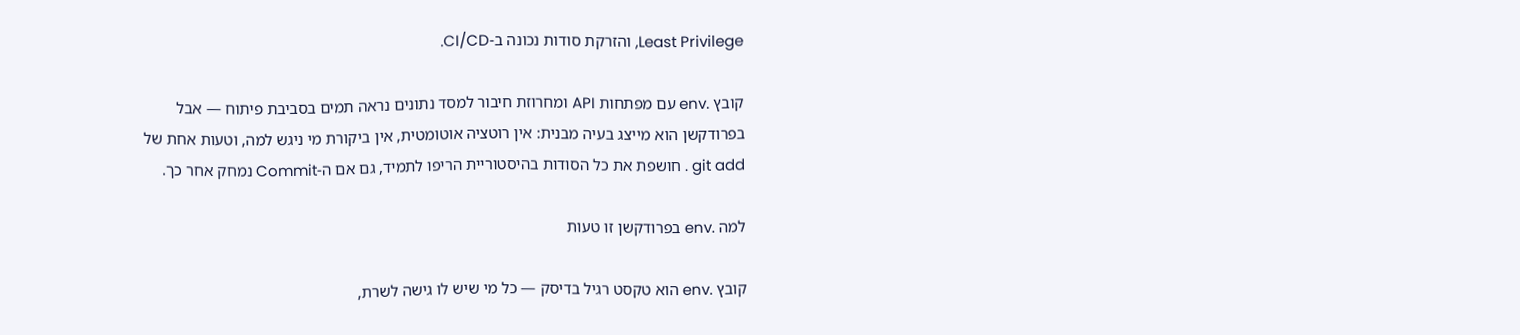Least Privilege, והזרקת סודות נכונה ב-CI/CD.

קובץ .env עם מפתחות API ומחרוזת חיבור למסד נתונים נראה תמים בסביבת פיתוח — אבל בפרודקשן הוא מייצג בעיה מבנית: אין רוטציה אוטומטית, אין ביקורת מי ניגש למה, וטעות אחת של git add . חושפת את כל הסודות בהיסטוריית הריפו לתמיד, גם אם ה-Commit נמחק אחר כך.

למה .env בפרודקשן זו טעות

קובץ .env הוא טקסט רגיל בדיסק — כל מי שיש לו גישה לשרת,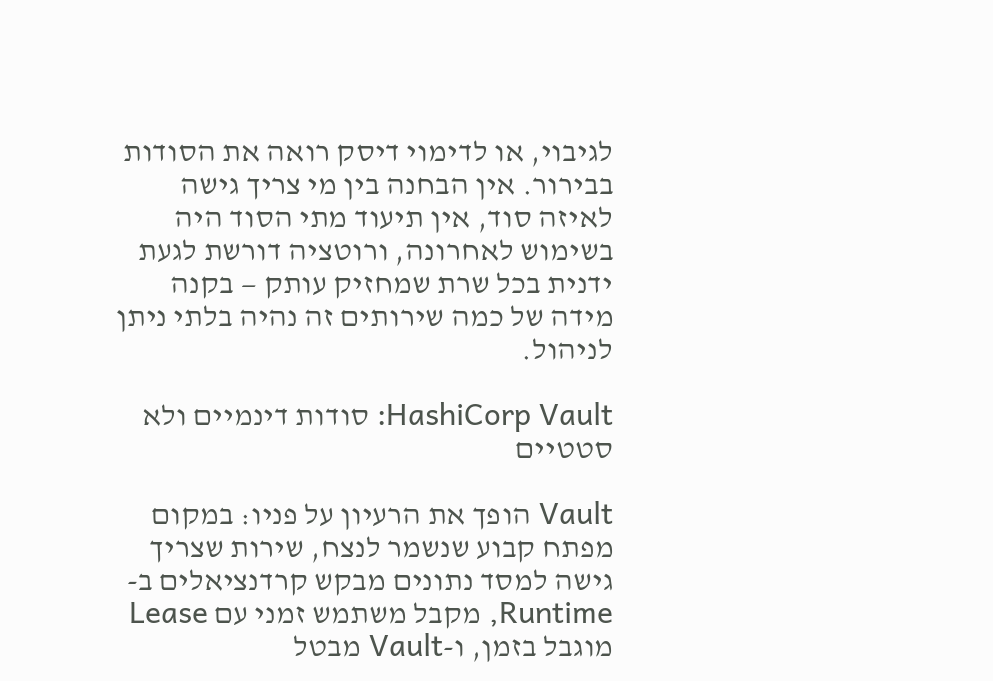לגיבוי, או לדימוי דיסק רואה את הסודות בבירור. אין הבחנה בין מי צריך גישה לאיזה סוד, אין תיעוד מתי הסוד היה בשימוש לאחרונה, ורוטציה דורשת לגעת ידנית בכל שרת שמחזיק עותק — בקנה מידה של כמה שירותים זה נהיה בלתי ניתן לניהול.

HashiCorp Vault: סודות דינמיים ולא סטטיים

Vault הופך את הרעיון על פניו: במקום מפתח קבוע שנשמר לנצח, שירות שצריך גישה למסד נתונים מבקש קרדנציאלים ב-Runtime, מקבל משתמש זמני עם Lease מוגבל בזמן, ו-Vault מבטל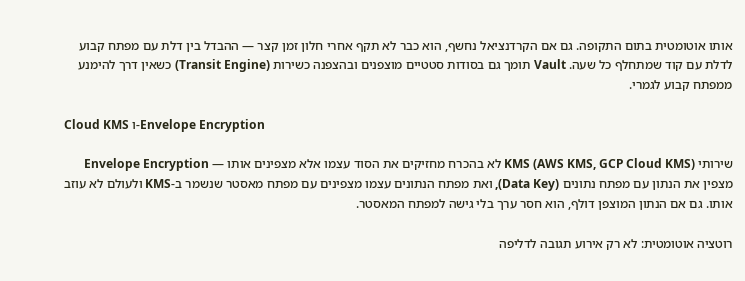אותו אוטומטית בתום התקופה. גם אם הקרדנציאל נחשף, הוא כבר לא תקף אחרי חלון זמן קצר — ההבדל בין דלת עם מפתח קבוע לדלת עם קוד שמתחלף כל שעה. Vault תומך גם בסודות סטטיים מוצפנים ובהצפנה כשירות (Transit Engine) כשאין דרך להימנע ממפתח קבוע לגמרי.

Cloud KMS ו-Envelope Encryption

שירותי KMS (AWS KMS, GCP Cloud KMS) לא בהכרח מחזיקים את הסוד עצמו אלא מצפינים אותו — Envelope Encryption מצפין את הנתון עם מפתח נתונים (Data Key), ואת מפתח הנתונים עצמו מצפינים עם מפתח מאסטר שנשמר ב-KMS ולעולם לא עוזב אותו. גם אם הנתון המוצפן דולף, הוא חסר ערך בלי גישה למפתח המאסטר.

רוטציה אוטומטית: לא רק אירוע תגובה לדליפה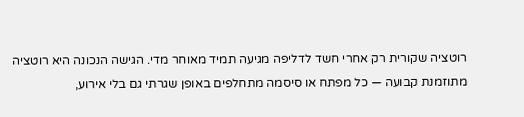רוטציה שקורית רק אחרי חשד לדליפה מגיעה תמיד מאוחר מדי. הגישה הנכונה היא רוטציה מתוזמנת קבועה — כל מפתח או סיסמה מתחלפים באופן שגרתי גם בלי אירוע,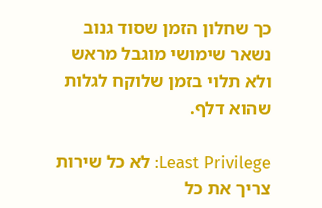כך שחלון הזמן שסוד גנוב נשאר שימושי מוגבל מראש ולא תלוי בזמן שלוקח לגלות שהוא דלף.

Least Privilege: לא כל שירות צריך את כל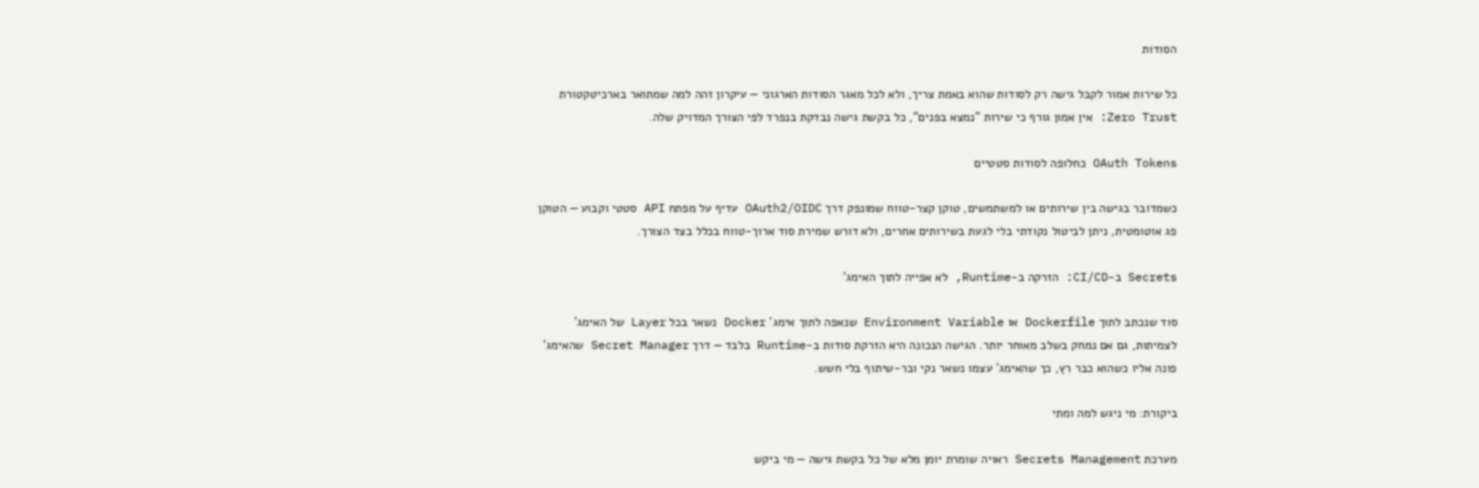הסודות

כל שירות אמור לקבל גישה רק לסודות שהוא באמת צריך, ולא לכל מאגר הסודות הארגוני — עיקרון זהה למה שמתואר בארכיטקטורת Zero Trust: אין אמון גורף כי שירות "נמצא בפנים", כל בקשת גישה נבדקת בנפרד לפי הצורך המדויק שלה.

OAuth Tokens כחלופה לסודות סטטיים

כשמדובר בגישה בין שירותים או למשתמשים, טוקן קצר-טווח שמונפק דרך OAuth2/OIDC עדיף על מפתח API סטטי וקבוע — הטוקן פג אוטומטית, ניתן לביטול נקודתי בלי לגעת בשירותים אחרים, ולא דורש שמירת סוד ארוך-טווח בכלל בצד הצורך.

Secrets ב-CI/CD: הזרקה ב-Runtime, לא אפייה לתוך האימג'

סוד שנכתב לתוך Dockerfile או Environment Variable שנאפה לתוך אימג' Docker נשאר בכל Layer של האימג' לצמיתות, גם אם נמחק בשלב מאוחר יותר. הגישה הנכונה היא הזרקת סודות ב-Runtime בלבד — דרך Secret Manager שהאימג' פונה אליו כשהוא כבר רץ, כך שהאימג' עצמו נשאר נקי ובר-שיתוף בלי חשש.

ביקורת: מי ניגש למה ומתי

מערכת Secrets Management ראויה שומרת יומן מלא של כל בקשת גישה — מי ביקש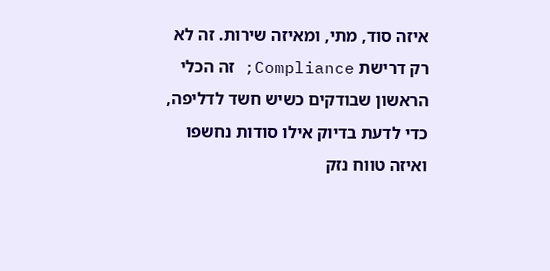איזה סוד, מתי, ומאיזה שירות. זה לא רק דרישת Compliance; זה הכלי הראשון שבודקים כשיש חשד לדליפה, כדי לדעת בדיוק אילו סודות נחשפו ואיזה טווח נזק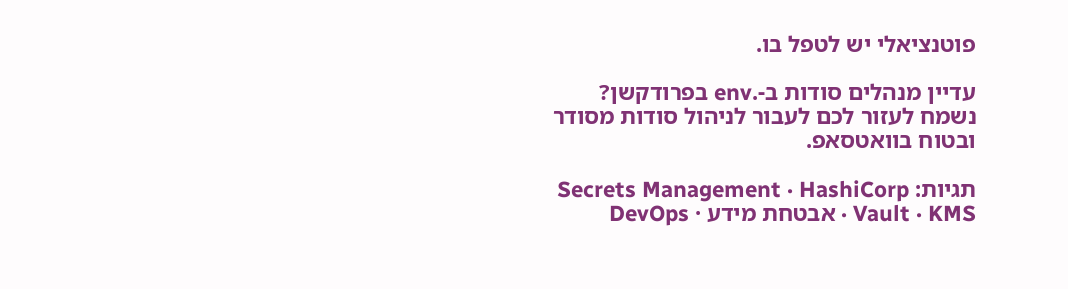פוטנציאלי יש לטפל בו.

עדיין מנהלים סודות ב-.env בפרודקשן? נשמח לעזור לכם לעבור לניהול סודות מסודר ובטוח בוואטסאפ.

תגיות: Secrets Management · HashiCorp Vault · KMS · אבטחת מידע · DevOps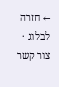← חזרה לבלוג · צור קשר